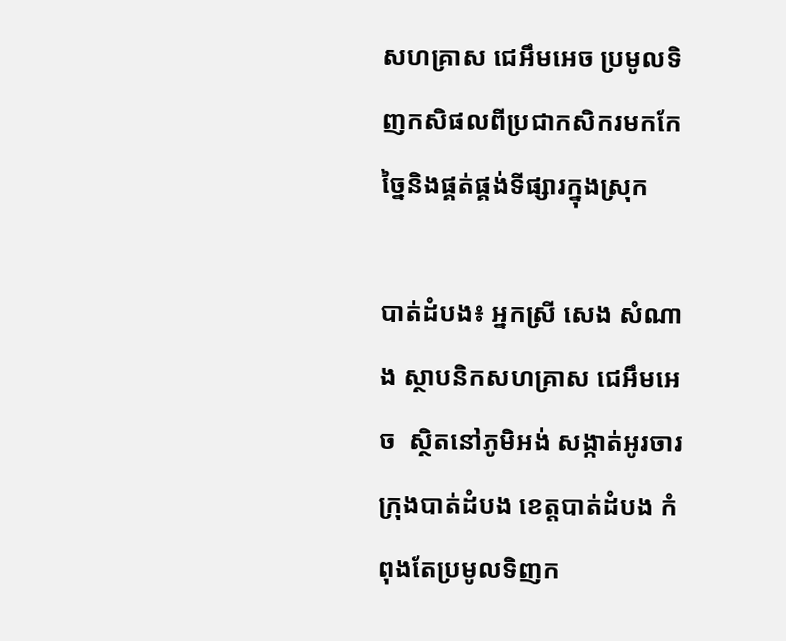សហគ្រាស ជេអឹមអេច ប្រមូលទិញកសិផលពីប្រជាកសិករមកកែច្នៃនិងផ្គត់ផ្គង់ទីផ្សារក្នុងស្រុក

បាត់ដំបង៖ អ្នកស្រី សេង សំណាង ស្ថាបនិកសហគ្រាស ជេអឹមអេច  ស្ថិតនៅភូមិអង់ សង្កាត់អូរចារ ក្រុងបាត់ដំបង ខេត្តបាត់ដំបង កំពុងតែប្រមូលទិញក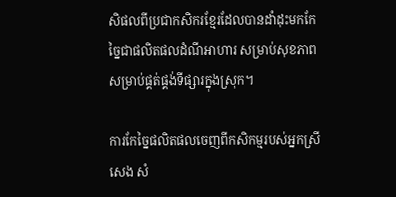សិផលពីប្រជាកសិករខ្មែរដែលបានដាំដុះមកកែច្នៃជាផលិតផលដំណីអាហារ សម្រាប់សុខភាព សម្រាប់ផ្គត់ផ្គង់ទីផ្សារក្នុងស្រុក។

ការកែច្នៃផលិតផលចេញពីកសិកម្មរបស់អ្នកស្រី សេង សំ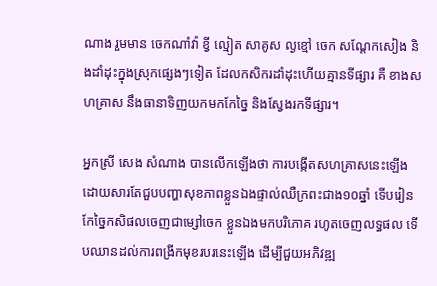ណាង រួមមាន ចេកណាំវ៉ា ខ្វី ល្មៀត សាគូស ល្ងខ្មៅ ចេក សណ្តែកសៀង និងដាំដុះក្នុងស្រុកផ្សេងៗទៀត ដែលកសិករដាំដុះហើយគ្មានទីផ្សារ គឺ ខាងសហគ្រាស នឹងធានាទិញយកមកកែច្នៃ និងស្វែងរកទីផ្សារ។

អ្នកស្រី សេង សំណាង បានលើកឡើងថា ការបង្កើតសហគ្រាសនេះឡើង ដោយសារតែជួបបញ្ហាសុខភាពខ្លួនឯងផ្ទាល់ឈឺក្រពះជាង១០ឆ្នាំ ទើបរៀនកែច្នៃកសិផលចេញជាម្សៅចេក ខ្លួនឯងមកបរិភោគ រហូតចេញលទ្ធផល ទើបឈានដល់ការពង្រីកមុខរបរនេះឡើង ដើម្បីជួយអភិវឌ្ឍ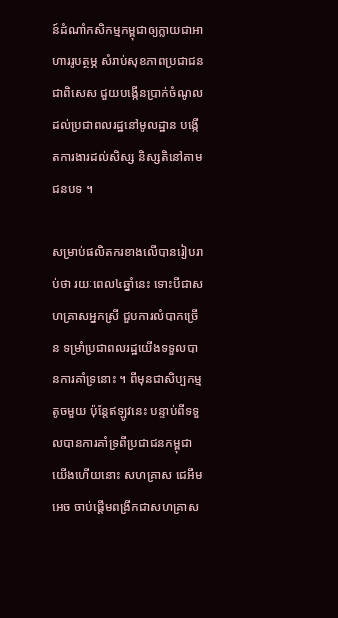ន៍ដំណាំកសិកម្មកម្ពុជាឲ្យក្លាយជាអាហាររូបត្ថម្ភ សំរាប់សុខភាពប្រជាជន ជាពិសេស ជួយបង្កើនប្រាក់ចំណូលដល់ប្រជាពលរដ្ឋនៅមូលដ្ឋាន បង្កើតការងារដល់សិស្ស និស្សតិនៅតាមជនបទ ។

សម្រាប់ផលិតករខាងលើបានរៀបរាប់ថា រយៈពេល៤ឆ្នាំនេះ ទោះបីជាសហគ្រាសអ្នកស្រី ជួបការលំបាកច្រើន ទម្រាំប្រជាពលរដ្ឋយើងទទួលបានការគាំទ្រនោះ ។ ពីមុនជាសិប្បកម្មតូចមួយ ប៉ុន្តែឥឡូវនេះ បន្ទាប់ពីទទួលបានការគាំទ្រពីប្រជាជនកម្ពុជាយើងហើយនោះ សហគ្រាស ជេអឹមអេច ចាប់ផ្តើមពង្រីកជាសហគ្រាស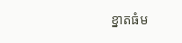ខ្នាតធំម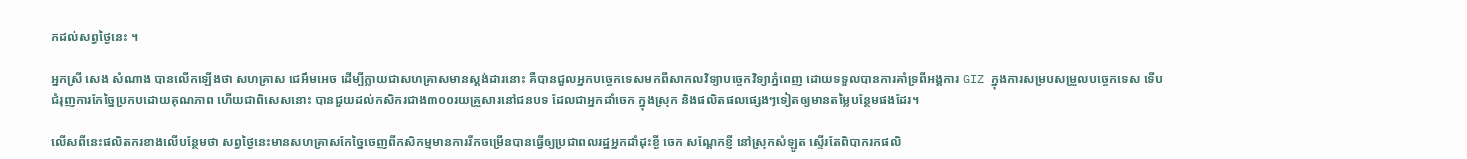កដល់សព្វថ្ងៃនេះ ។

អ្នកស្រី សេង សំណាង បានលើកឡើងថា សហគ្រាស ជេអឹមអេច ដើម្បីក្លាយជាសហគ្រាសមានស្តង់ដារនោះ គឺបានជួលអ្នកបច្ចេកទេសមកពីសាកលវិទ្យាបច្ចេកវិទ្យាភ្នំពេញ ដោយទទួលបានការគាំទ្រពីអង្គការ GIZ ក្នុងការសម្របសម្រួលបច្ចេកទេស ទើបជំរុញការកែច្នៃប្រកបដោយគុណភាព ហើយជាពិសេសនោះ បានជួយដល់កសិករជាង៣០០រយគ្រួសារនៅជនបទ ដែលជាអ្នកដាំចេក ក្នុងស្រុក និងផលិតផលផ្សេងៗទៀតឲ្យមានតម្លៃបន្ថែមផងដែរ។

លើសពីនេះផលិតករខាងលើបន្ថែមថា សព្វថ្ងៃនេះមានសហគ្រាសកែច្នៃចេញពីកសិកម្មមានការរីកចម្រើនបានធ្វើឲ្យប្រជាពលរដ្ឋអ្នកដាំដុះខ្ងី ចេក សណ្តែកខ្ញី នៅស្រុកសំឡូត ស្ទើរតែពិបាករកផលិ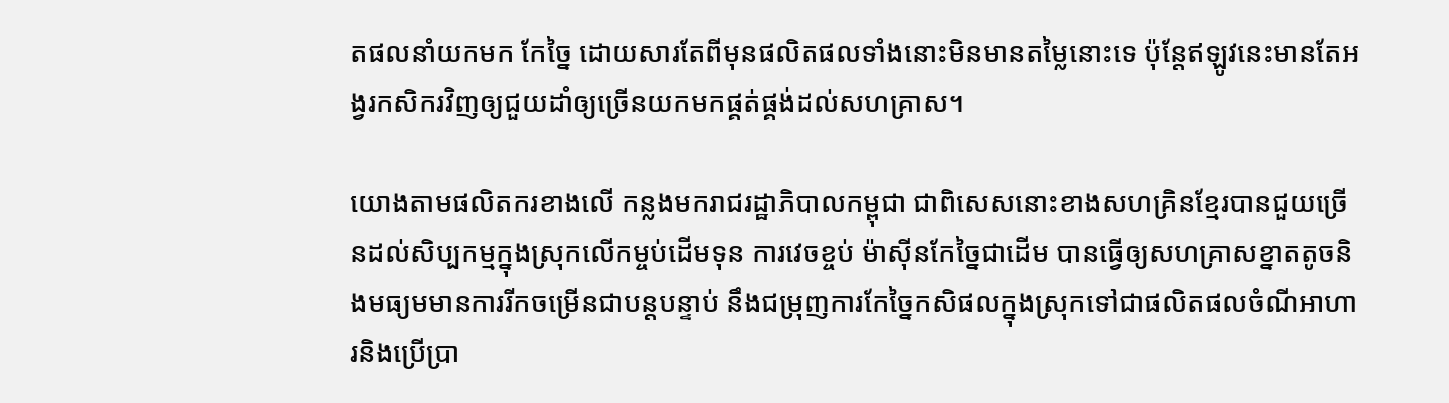តផលនាំយកមក កែច្នៃ ដោយសារតែពីមុនផលិតផលទាំងនោះមិនមានតម្លៃនោះទេ ប៉ុន្តែឥឡូវនេះមានតែអង្វរកសិករវិញឲ្យជួយដាំឲ្យច្រើនយកមកផ្គត់ផ្គង់ដល់សហគ្រាស។

យោងតាមផលិតករខាងលើ កន្លងមករាជរដ្ឋាភិបាលកម្ពុជា ជាពិសេសនោះខាងសហគ្រិនខ្មែរបានជួយច្រើនដល់សិប្បកម្មក្នុងស្រុកលើកម្ចប់ដើមទុន ការវេចខ្ចប់ ម៉ាស៊ីនកែច្នៃជាដើម បានធ្វើឲ្យសហគ្រាសខ្នាតតូចនិងមធ្យមមានការរីកចម្រើនជាបន្តបន្ទាប់ នឹងជម្រុញការកែច្នៃកសិផលក្នុងស្រុកទៅជាផលិតផលចំណីអាហារនិងប្រើប្រា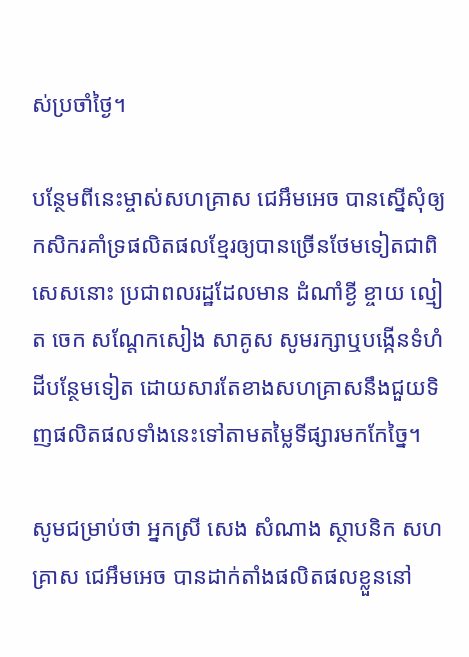ស់ប្រចាំថ្ងៃ។

បន្ថែមពីនេះម្ចាស់សហគ្រាស ជេអឹមអេច បានស្នើសុំឲ្យកសិករគាំទ្រផលិតផលខ្មែរឲ្យបានច្រើនថែមទៀតជាពិសេសនោះ ប្រជាពលរដ្ឋដែលមាន ដំណាំខ្ងី ខ្ចាយ ល្មៀត ចេក សណ្តែកសៀង សាគូស សូមរក្សាឬបង្កើនទំហំដីបន្ថែមទៀត ដោយសារតែខាងសហគ្រាសនឹងជួយទិញផលិតផលទាំងនេះទៅតាមតម្លៃទីផ្សារមកកែច្នៃ។

សូមជម្រាប់ថា អ្នកស្រី សេង សំណាង ស្ថាបនិក សហគ្រាស ជេអឹមអេច បានដាក់តាំងផលិតផលខ្លួននៅ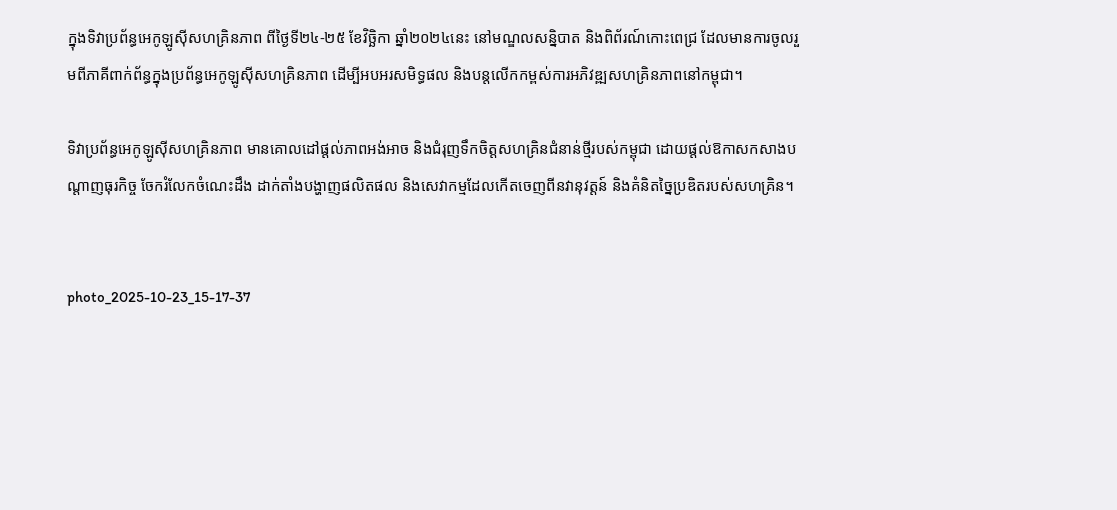ក្នុងទិវាប្រព័ន្ធអេកូឡូស៊ីសហគ្រិនភាព ពីថ្ងៃទី២៤-២៥ ខែវិច្ឆិកា ឆ្នាំ២០២៤នេះ នៅមណ្ឌលសន្និបាត និងពិព័រណ៍កោះពេជ្រ ដែលមានការចូលរួមពីភាគីពាក់ព័ន្ធក្នុងប្រព័ន្ធអេកូឡូស៊ីសហគ្រិនភាព ដើម្បីអបអរសមិទ្ធផល និងបន្តលើកកម្ពស់ការអភិវឌ្ឍសហគ្រិនភាពនៅកម្ពុជា។

ទិវាប្រព័ន្ធអេកូឡូស៊ីសហគ្រិនភាព មានគោលដៅផ្តល់ភាពអង់អាច និងជំរុញទឹកចិត្តសហគ្រិនជំនាន់ថ្មីរបស់កម្ពុជា ដោយផ្តល់ឱកាសកសាងបណ្តាញធុរកិច្ច ចែករំលែកចំណេះដឹង ដាក់តាំងបង្ហាញផលិតផល និងសេវាកម្មដែលកើតចេញពីនវានុវត្តន៍ និងគំនិតច្នៃប្រឌិតរបស់សហគ្រិន។


photo_2025-10-23_15-17-37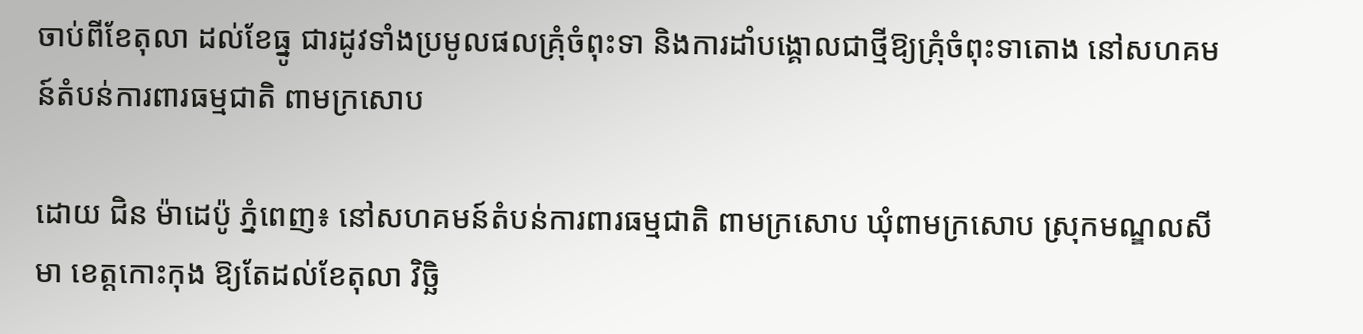ចាប់ពីខែតុលា ដល់ខែធ្នូ ជារដូវទាំងប្រមូលផលគ្រុំចំពុះទា និងការដាំបង្គោលជាថ្មីឱ្យគ្រុំចំពុះទាតោង នៅសហគមន៍តំបន់ការពារធម្មជាតិ ពាមក្រសោប

ដោយ ជិន ម៉ាដេប៉ូ ភ្នំពេញ៖ នៅសហគមន៍តំបន់ការពារធម្មជាតិ ពាមក្រសោប ឃុំពាមក្រសោប ស្រុកមណ្ឌលសីមា ខេត្តកោះកុង ឱ្យតែដល់ខែតុលា វិច្ឆិ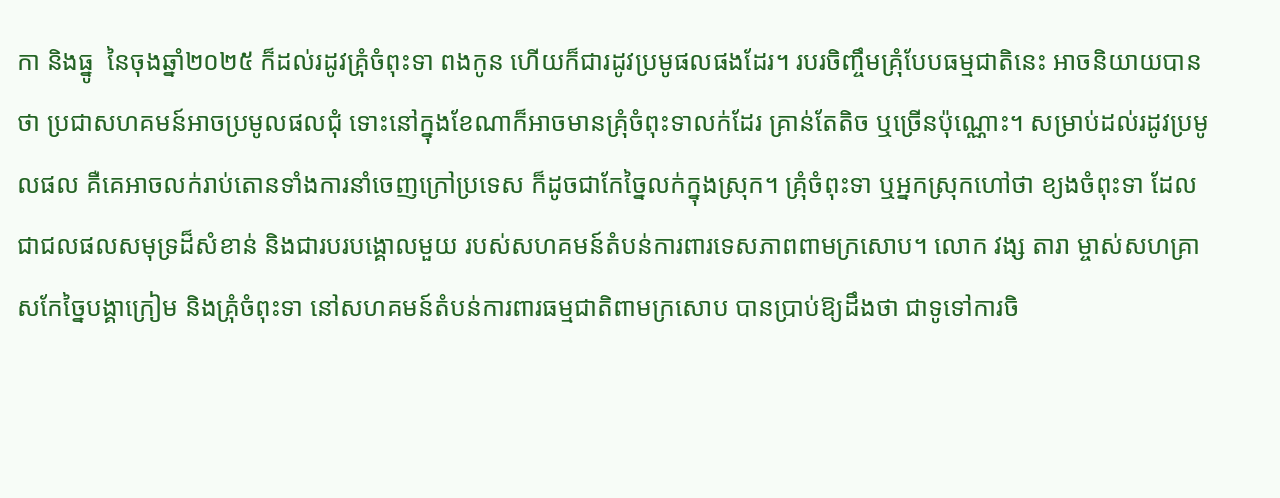កា និងធ្នូ  នៃចុងឆ្នាំ២០២៥ ក៏ដល់រដូវគ្រំុចំពុះទា ពងកូន ហើយក៏ជារដូវប្រមូផលផងដែរ។ របរចិញ្ចឹមគ្រុំបែបធម្មជាតិនេះ អាចនិយាយបានថា ប្រជាសហគមន៍អាចប្រមូលផលជុំ ទោះនៅក្នុងខែណាក៏អាចមានគ្រុំចំពុះទាលក់ដែរ គ្រាន់តែតិច ឬច្រើនប៉ុណ្ណោះ។ សម្រាប់ដល់រដូវប្រមូលផល គឺគេអាចលក់រាប់តោនទាំងការនាំចេញក្រៅប្រទេស ក៏ដូចជាកែច្នៃលក់ក្នុងស្រុក។ គ្រុំចំពុះទា ឬអ្នកស្រុកហៅថា ខ្យងចំពុះទា ដែលជាជលផលសមុទ្រដ៏សំខាន់ និងជារបរបង្គោលមួយ របស់សហគមន៍តំបន់ការពារទេសភាពពាមក្រសោប។ លោក វង្ស តារា ម្ចាស់សហគ្រាសកែច្នៃបង្គាក្រៀម និងគ្រំុចំពុះទា នៅសហគមន៍តំបន់ការពារធម្មជាតិពាមក្រសោប បានប្រាប់ឱ្យដឹងថា ជាទូទៅការចិ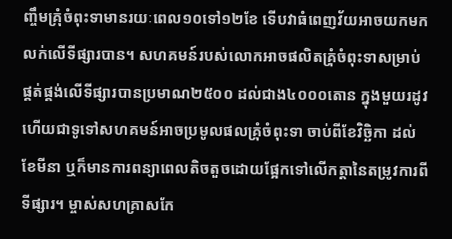ញ្ចឹមគ្រុំចំពុះទាមានរយៈពេល១០ទៅ១២ខែ ទើបវាធំពេញវ័យអាចយកមកលក់លើទីផ្សារបាន។ សហគមន៍របស់លោកអាចផលិតគ្រំុចំពុះទាសម្រាប់ផ្គត់ផ្គង់លើទីផ្សារបានប្រមាណ២៥០០ ដល់ជាង៤០០០តោន ក្នុងមួយរដូវ ហើយជាទូទៅសហគមន៍អាចប្រមូលផលគ្រំុចំពុះទា ចាប់ពីខែវិច្ឆិកា ដល់ខែមីនា ឬក៏មានការពន្យាពេលតិចតួចដោយផ្អែកទៅលើកត្តានៃតម្រូវការពីទីផ្សារ។ ម្ចាស់សហគ្រាសកែ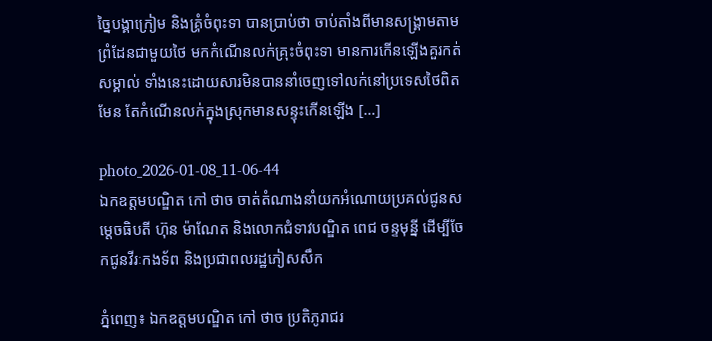ច្នៃបង្គាក្រៀម និងគ្រំុចំពុះទា បានប្រាប់ថា ចាប់តាំងពីមានសង្រ្គាមតាមព្រំដែនជាមួយថៃ មកកំណើនលក់គ្រុះចំពុះទា មានការកើនឡើងគួរកត់សម្គាល់ ទាំងនេះដោយសារមិនបាននាំចេញទៅលក់នៅប្រទេសថៃពិតមែន តែកំណើនលក់ក្នុងស្រុកមានសន្ទុះកើនឡើង […]

photo_2026-01-08_11-06-44
ឯកឧត្តមបណ្ឌិត កៅ ថាច ចាត់តំណាងនាំយកអំណោយប្រគល់ជូនសម្តេចធិបតី ហ៊ុន ម៉ាណែត និងលោកជំទាវបណ្ឌិត ពេជ ចន្ទមុន្នី ដើម្បីចែកជូនវីរៈកងទ័ព និងប្រជាពលរដ្ឋភៀសសឹក

ភ្នំពេញ៖ ឯកឧត្តមបណ្ឌិត កៅ ថាច ប្រតិភូរាជរ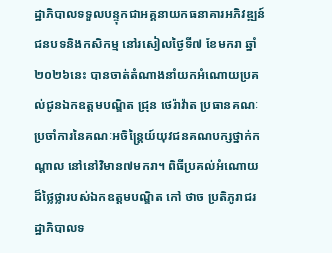ដ្ឋាភិបាលទទួលបន្ទុកជាអគ្គនាយកធនាគារអភិវឌ្ឍន៍ជនបទនិងកសិកម្ម នៅរសៀលថ្ងៃទី៧ ខែមករា ឆ្នាំ២០២៦នេះ បានចាត់តំណាងនាំយកអំណោយប្រគល់ជូនឯកឧត្តមបណ្ឌិត ជ្រុន ថេរ៉ាវ៉ាត ប្រធានគណៈប្រចាំការនៃគណៈអចិន្រ្តៃយ៍យុវជនគណបក្សថ្នាក់កណ្តាល នៅនៅវិមាន៧មករា។ ពិធីប្រគល់អំណោយដ៏ថ្លៃថ្លារបស់ឯកឧត្តមបណ្ឌិត កៅ ថាច ប្រតិភូរាជរដ្ឋាភិបាលទ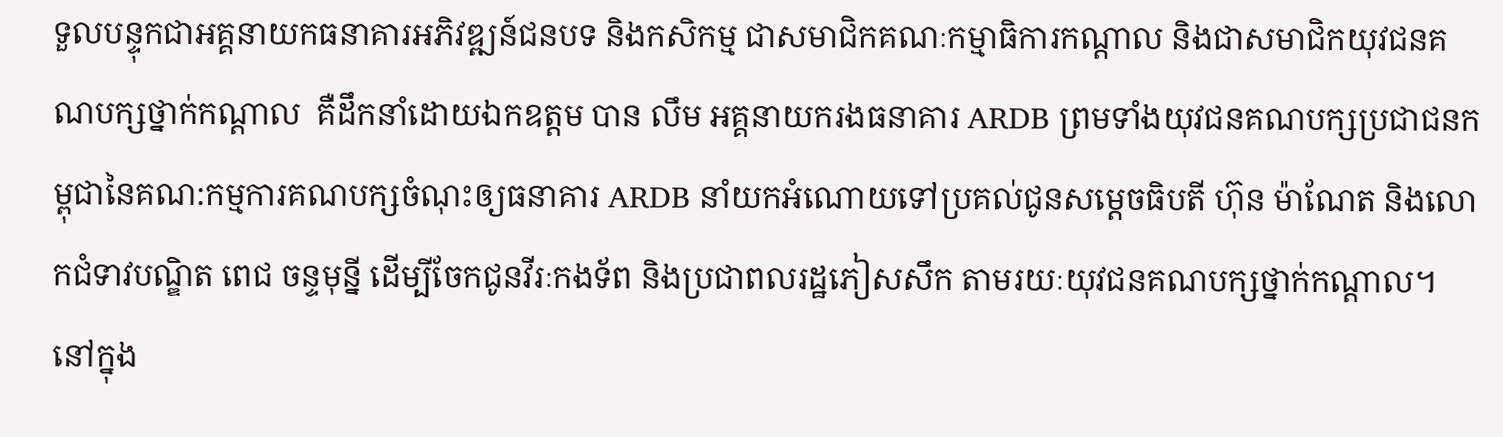ទួលបន្ទុកជាអគ្គនាយកធនាគារអភិវឌ្ឍន៍ជនបទ និងកសិកម្ម ជាសមាជិកគណៈកម្មាធិការកណ្តាល និងជាសមាជិកយុវជនគណបក្សថ្នាក់កណ្តាល  គឺដឹកនាំដោយឯកឧត្តម បាន លឹម អគ្គនាយករងធនាគារ ARDB ព្រមទាំងយុវជនគណបក្សប្រជាជនកម្ពុជានៃគណ:កម្មការគណបក្សចំណុះឲ្យធនាគារ ARDB នាំយកអំណោយទៅប្រគល់ជូនសម្តេចធិបតី ហ៊ុន ម៉ាណែត និងលោកជំទាវបណ្ឌិត ពេជ ចន្ទមុន្នី ដើម្បីចែកជូនវីរៈកងទ័ព និងប្រជាពលរដ្ឋភៀសសឹក តាមរយៈយុវជនគណបក្សថ្នាក់កណ្តាល។ នៅក្នុង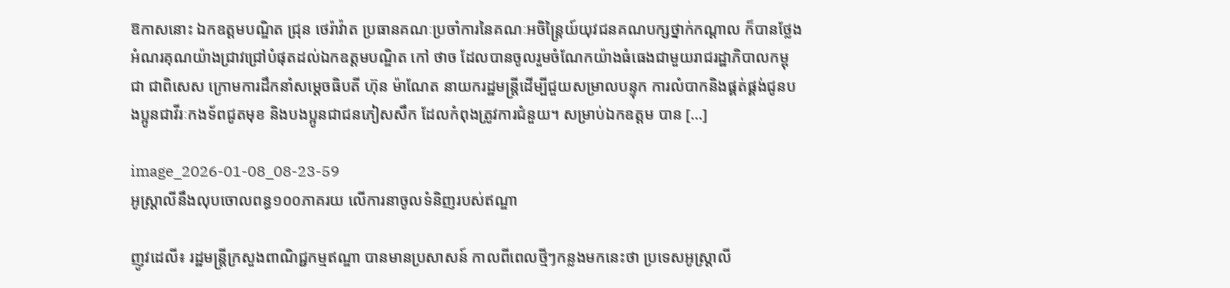ឱកាសនោះ ឯកឧត្តមបណ្ឌិត ជ្រុន ថេរ៉ាវ៉ាត ប្រធានគណៈប្រចាំការនៃគណៈអចិន្រ្តៃយ៍យុវជនគណបក្សថ្នាក់កណ្តាល ក៏បានថ្លែងអំណរគុណយ៉ាងជ្រាវជ្រៅបំផុតដល់ឯកឧត្តមបណ្ឌិត កៅ ថាច ដែលបានចូលរួមចំណែកយ៉ាងធំធេងជាមួយរាជរដ្ឋាភិបាលកម្ពុជា ជាពិសេស ក្រោមការដឹកនាំសម្តេចធិបតី ហ៊ុន ម៉ាណែត នាយករដ្ឋមន្ត្រីដើម្បីជួយសម្រាលបន្ទុក ការលំបាកនិងផ្គត់ផ្គង់ជូនបងប្អូនជាវីរៈកងទ័ពជូតមុខ និងបងប្អូនជាជនភៀសសឹក ដែលកំពុងត្រូវការជំនួយ។ សម្រាប់ឯកឧត្តម បាន […]

image_2026-01-08_08-23-59
អូស្ត្រាលីនឹងលុបចោលពន្ធ១០០ភាគរយ លើការនាចូលទំនិញរបស់ឥណ្ឌា

ញូវដេលី៖ រដ្ឋមន្ត្រីក្រសួងពាណិជ្ជកម្មឥណ្ឌា បានមានប្រសាសន៍ កាលពីពេលថ្មីៗកន្លងមកនេះថា ប្រទេសអូស្ត្រាលី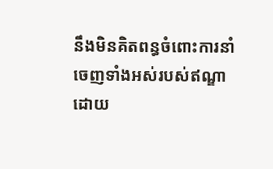នឹងមិនគិតពន្ធចំពោះការនាំចេញទាំងអស់របស់ឥណ្ឌា ដោយ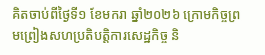គិតចាប់ពីថ្ងៃទី១ ខែមករា ឆ្នាំ២០២៦ ក្រោមកិច្ចព្រមព្រៀងសហប្រតិបត្តិការសេដ្ឋកិច្ច និ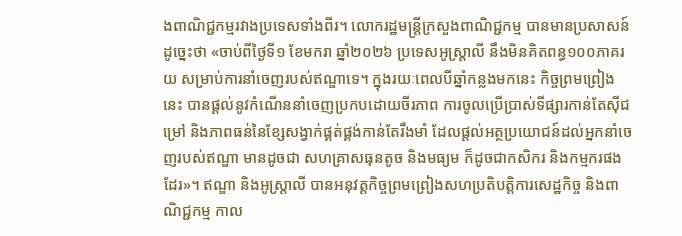ងពាណិជ្ជកម្មរវាងប្រទេសទាំងពីរ។ លោករដ្ឋមន្ត្រីក្រសួងពាណិជ្ជកម្ម បានមានប្រសាសន៍ដូច្នេះថា «ចាប់ពីថ្ងៃទី១ ខែមករា ឆ្នាំ២០២៦ ប្រទេសអូស្ត្រាលី នឹងមិនគិតពន្ធ១០០ភាគរយ សម្រាប់ការនាំចេញរបស់ឥណ្ឌាទេ។ ក្នុងរយៈពេលបីឆ្នាំកន្លងមកនេះ កិច្ចព្រមព្រៀងនេះ បានផ្តល់នូវកំណើននាំចេញប្រកបដោយចីរភាព ការចូលប្រើប្រាស់ទីផ្សារកាន់តែស៊ីជម្រៅ និងភាពធន់នៃខ្សែសង្វាក់ផ្គត់ផ្គង់កាន់តែរឹងមាំ ដែលផ្តល់អត្ថប្រយោជន៍ដល់អ្នកនាំចេញរបស់ឥណ្ឌា មានដូចជា សហគ្រាសធុនតូច និងមធ្យម ក៏ដូចជាកសិករ និងកម្មករផងដែរ»។ ឥណ្ឌា និងអូស្ត្រាលី បានអនុវត្តកិច្ចព្រមព្រៀងសហប្រតិបត្តិការសេដ្ឋកិច្ច និងពាណិជ្ជកម្ម កាល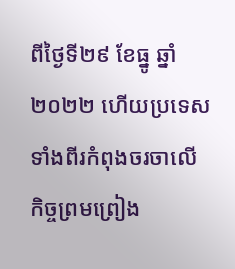ពីថ្ងៃទី២៩ ខែធ្នូ ឆ្នាំ២០២២ ហើយប្រទេសទាំងពីរកំពុងចរចាលើកិច្ចព្រមព្រៀង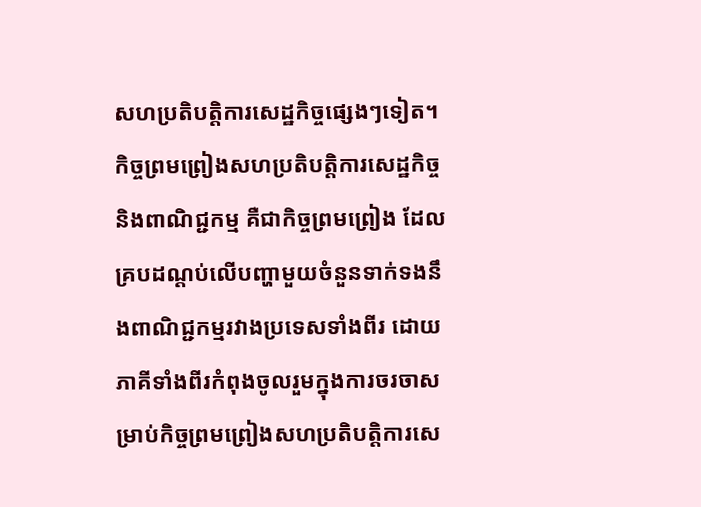សហប្រតិបត្តិការសេដ្ឋកិច្ចផ្សេងៗទៀត។ កិច្ចព្រមព្រៀងសហប្រតិបត្តិការសេដ្ឋកិច្ច និងពាណិជ្ជកម្ម គឺជាកិច្ចព្រមព្រៀង ដែលគ្របដណ្តប់លើបញ្ហាមួយចំនួនទាក់ទងនឹងពាណិជ្ជកម្មរវាងប្រទេសទាំងពីរ ដោយភាគីទាំងពីរកំពុងចូលរួមក្នុងការចរចាសម្រាប់កិច្ចព្រមព្រៀងសហប្រតិបត្តិការសេ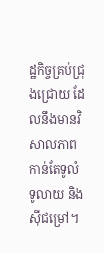ដ្ឋកិច្ចគ្រប់ជ្រុងជ្រោយ ដែលនឹងមានវិសាលភាពកាន់តែទូលំទូលាយ និងស៊ីជម្រៅ។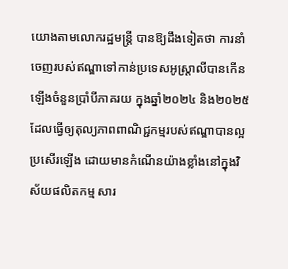យោងតាមលោករដ្ឋមន្ត្រី បានឱ្យដឹងទៀតថា ការនាំចេញរបស់ឥណ្ឌាទៅកាន់ប្រទេសអូស្ត្រាលីបានកើនឡើងចំនួនប្រាំបីភាគរយ ក្នុងឆ្នាំ២០២៤ និង២០២៥ ដែលធ្វើឲ្យតុល្យភាពពាណិជ្ជកម្មរបស់ឥណ្ឌាបានល្អប្រសើរឡើង ដោយមានកំណើនយ៉ាងខ្លាំងនៅក្នុងវិស័យផលិតកម្ម សារ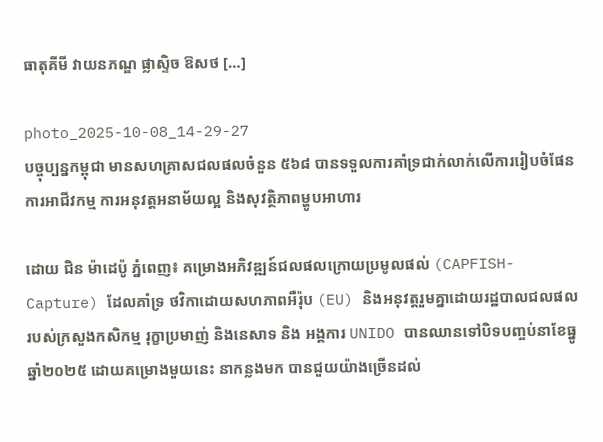ធាតុគីមី វាយនភណ្ឌ ផ្លាស្ទិច ឱសថ […]

photo_2025-10-08_14-29-27
បច្ចុប្បន្នកម្ពុជា មានសហគ្រាសជលផលចំនួន ៥៦៨ បានទទួលការគាំទ្រជាក់លាក់លើការរៀបចំផែនការអាជីវកម្ម ការអនុវត្តអនាម័យល្អ និងសុវត្ថិភាពម្ហូបអាហារ

ដោយ ជិន ម៉ាដេប៉ូ ភ្នំពេញ៖ គម្រោងអភិវឌ្ឍន៍ជលផលក្រោយប្រមូលផល់ (CAPFISH-Capture) ដែលគាំទ្រ ថវិកាដោយសហភាពអឺរ៉ុប (EU) និងអនុវត្តរួមគ្នាដោយរដ្ឋបាលជលផល របស់ក្រសួងកសិកម្ម រុក្ខាប្រមាញ់ និងនេសាទ និង អង្គការ UNIDO បានឈានទៅបិទបញ្ចប់នាខែធ្នូ ឆ្នាំ២០២៥ ដោយគម្រោងមួយនេះ នាកន្លងមក បានជួយយ៉ាងច្រើនដល់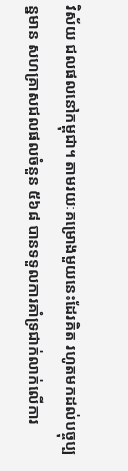វិស័យ ជលផលនៅកម្ពុជា។ តាមរយៈគម្រោងមួយនេះដែរគិត រហូតមកដល់បច្ចុប្បន្នមាន សហគ្រាសជលផលចំនួន ៥៦៨ បានទទួលការគាំទ្រជាក់លាក់លើការ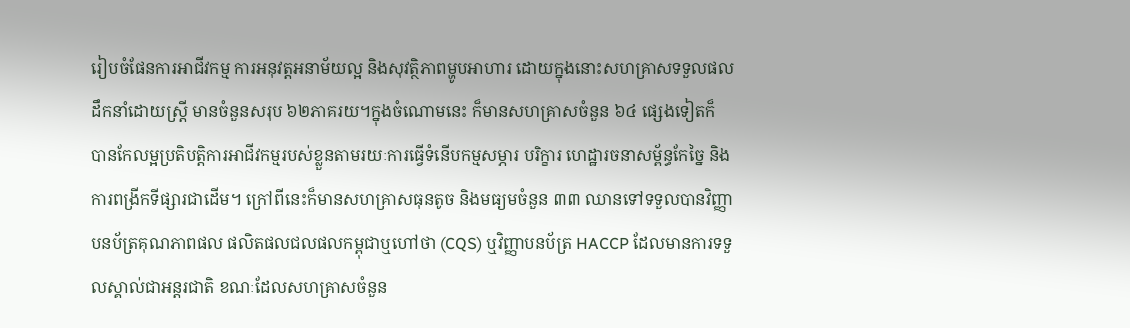រៀបចំផែនការអាជីវកម្ម ការអនុវត្តអនាម័យល្អ និងសុវត្ថិភាពម្ហូបអាហារ ដោយក្នុងនោះសហគ្រាសទទួលផលដឹកនាំដោយស្រ្តី មានចំនួនសរុប ៦២ភាគរយ។ក្នុងចំណោមនេះ ក៏មានសហគ្រាសចំនួន ៦៤ ផ្សេងទៀតក៏ បានកែលម្អប្រតិបត្តិការអាជីវកម្មរបស់ខ្លួនតាមរយៈការធ្វើទំនើបកម្មសម្ភារ បរិក្ខារ ហេដ្ឋារចនាសម្ព័ន្ធកែច្នៃ និងការពង្រីកទីផ្សារជាដើម។ ក្រៅពីនេះក៏មានសហគ្រាសធុនតូច និងមធ្យមចំនួន ៣៣ ឈានទៅទទួលបានវិញ្ញាបនប័ត្រគុណភាពផល ផលិតផលជលផលកម្ពុជាឬហៅថា (CQS) ឬវិញ្ញាបនប័ត្រ HACCP ដែលមានការទទួលស្គាល់ជាអន្តរជាតិ ខណៈដែលសហគ្រាសចំនួន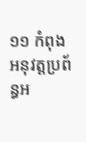១១ កំពុងអនុវត្តប្រព័ន្ធអ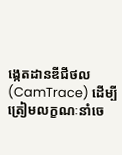ង្កេតដានឌីជីថល (CamTrace) ដើម្បីត្រៀមលក្ខណៈនាំចេ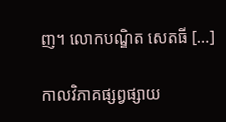ញ។ លោកបណ្ឌិត សេតធី […]

កាលវិភាគផ្សព្វផ្សាយ